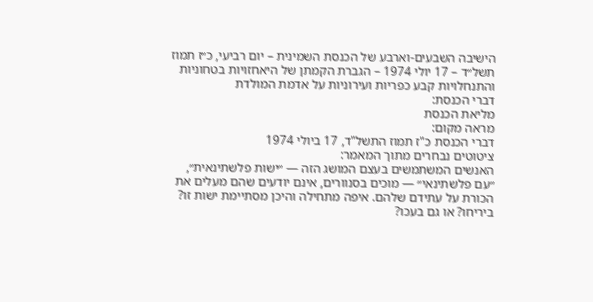הישיבה השבעים-וארבע של הכנסת השמינית – יום רביעי, כ״ז תמוז תשל״ד – 17 יולי 1974 – הגברת הקמתן של היאחזויות בטחוניות והתנחלויות קבע כפריות ועירוניות על אדמת המולדת
דברי הכנסת:
מליאת הכנסת
מראה מקום:
דברי הכנסת כ"ז תמוז התשל"ד, 17 ביולי 1974
ציטוטים נבחרים מתוך המאמר:
האנשים המשתמשים בעצם המושג הזה — ״ישות פלשתינאית״, ״עם פלשתינאי״ — מוכים בסנוורים, אינם יודעים שהם מעלים את הכורת על עתידם שלהם. איפה מתחילה והיכן מסתיימת ישות זו? ביריחו? או גם בעכו?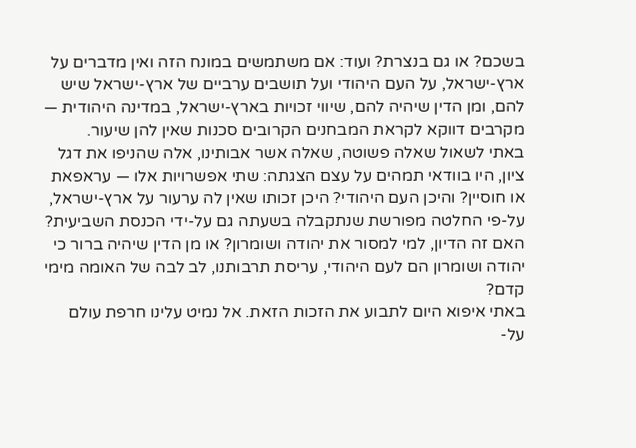בשכם? או גם בנצרת? ועוד: אם משתמשים במונח הזה ואין מדברים על ארץ-ישראל, על העם היהודי ועל תושבים ערביים של ארץ-ישראל שיש להם, ומן הדין שיהיה להם, שיווי זכויות בארץ-ישראל, במדינה היהודית — מקרבים דווקא לקראת המבחנים הקרובים סכנות שאין להן שיעור.
באתי לשאול שאלה פשוטה, שאלה אשר אבותינו, אלה שהניפו את דגל ציון, היו בוודאי תמהים על עצם הצגתה: שתי אפשרויות אלו — עראפאת או חוסיין? והיכן העם היהודי? היכן זכותו שאין לה ערעור על ארץ-ישראל, על-פי החלטה מפורשת שנתקבלה בשעתה גם על-ידי הכנסת השביעית? האם זה הדיון, למי למסור את יהודה ושומרון? או מן הדין שיהיה ברור כי יהודה ושומרון הם לעם היהודי, עריסת תרבותנו, לב לבה של האומה מימי קדם?
באתי איפוא היום לתבוע את הזכות הזאת. אל נמיט עלינו חרפת עולם על-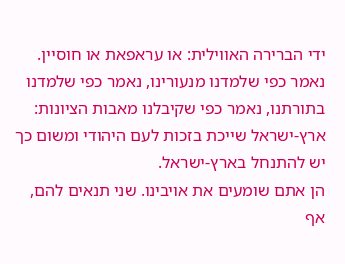ידי הברירה האווילית: או עראפאת או חוסיין. נאמר כפי שלמדנו מנעורינו, נאמר כפי שלמדנו בתורתנו, נאמר כפי שקיבלנו מאבות הציונות: ארץ-ישראל שייכת בזכות לעם היהודי ומשום כך יש להתנחל בארץ-ישראל.
הן אתם שומעים את אויבינו. שני תנאים להם, אף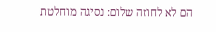הם לא לחוזה שלום: נסיגה מוחלטת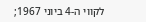לקווי ה-4 ביוני 1967;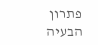פתרון הבעיה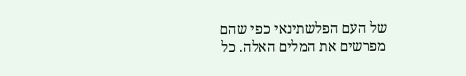של העם הפלשתינאי כפי שהם מפרשים את המלים האלה. כל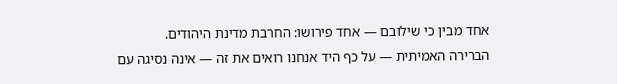אחד מבין כי שילובם — אחד פירושו: החרבת מדינת היהודים.
הברירה האמיתית — על כף היד אנחנו רואים את זה — אינה נסיגה עם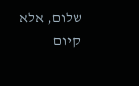שלום, אלא קיום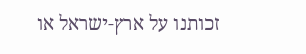זכותנו על ארץ-ישראל או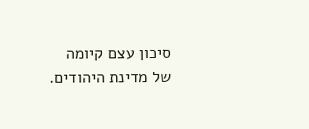סיכון עצם קיומה של מדינת היהודים.